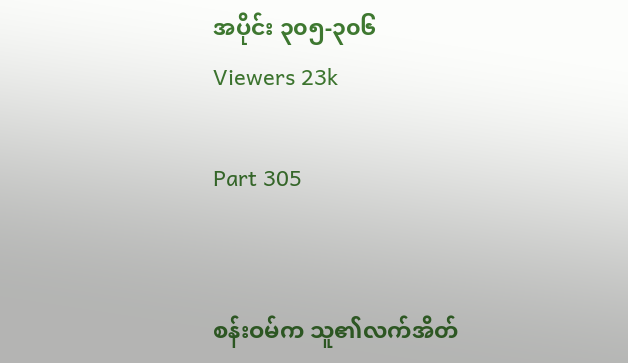အပိုင်း ၃၀၅-၃၀၆
Viewers 23k

Part 305


စန်းဝမ်က သူ၏လက်အိတ်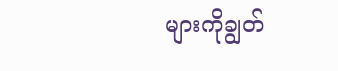များကိုချွတ်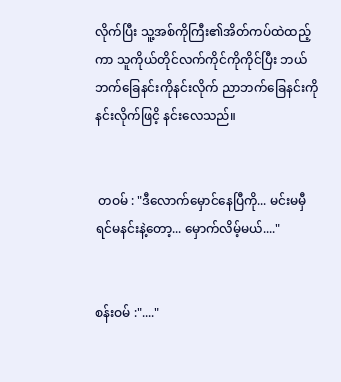လိုက်ပြီး သူ့အစ်ကိုကြီး၏အိတ်ကပ်ထဲထည့်ကာ သူကိုယ်တိုင်လက်ကိုင်ကိုကိုင်ပြီး ဘယ်ဘက်ခြေနင်းကိုနင်းလိုက် ညာဘက်ခြေနင်းကိုနင်းလိုက်ဖြငိ့ နင်းလေသည်။


 တဝမ် : "ဒီလောက်မှောင်နေပြီကို... မင်းမမှီရင်မနင်းနဲ့တော့... မှောက်လိမ့်မယ်...."


စန်းဝမ် :"...."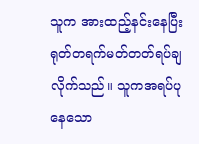သူက အားထည့်နင်းနေပြီး ရုတ်တရက်မတ်တတ်ရပ်ချလိုက်သည်။ သူကအရပ်ပုနေသော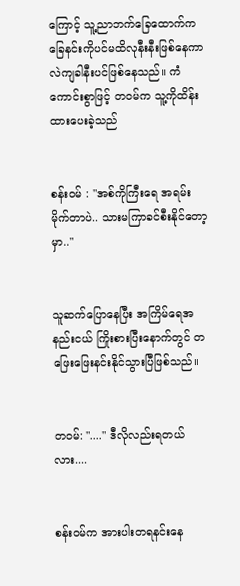ကြောင့် သူ့ညာဘက်ခြေထောက်က ခြေနင်းကိုပင်မထိလုနီးနီးဖြစ်နေကာ လဲကျခါနီးပင်ဖြစ်နေသည်။ ကံကောင်းစွာဖြင့် တဝမ်က သူ့ကိုထိန်းထားပေးခဲ့သည်


စန်းဝမ် : "အစ်ကိုကြီးရေ အရမ်းမိုက်တာပဲ.. သားမကြာခင်စီးနိုင်တော့မှာ.."


သူဆက်ပြောနေပြီး အကြိမ်ရေအနည်းငယ် ကြိုးစားပြီးနောက်တွင် တဖြေးဖြေးနင်းနိုင်သွားပြီဖြစ်သည်။


တဝမ်: "...." ဒီလိုလည်းရတယ်လား....


စန်းဝမ်က အားပါးတရနင်းနေ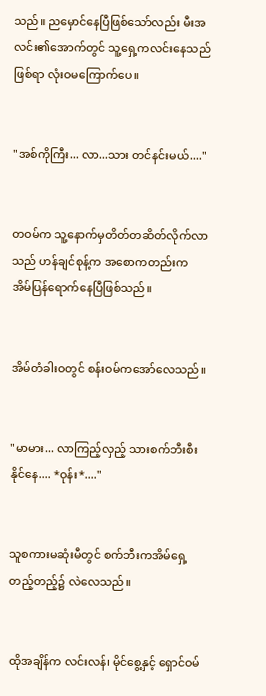သည်။ ညမှောင်နေပြီဖြစ်သော်လည်း မီးအလင်း၏အောက်တွင် သူ့ရှေ့ကလင်းနေသည်ဖြစ်ရာ လုံးဝမကြောက်ပေ။


"အစ်ကိုကြီး... လာ...သား တင်နင်းမယ်...."


တဝမ်က သူ့နောက်မှတိတ်တဆိတ်လိုက်လာသည် ဟန်ချင်စုန့်က အစောကတည်းက အိမ်ပြန်ရောက်နေပြီဖြစ်သည်။


အိမ်တံခါးဝတွင် စန်းဝမ်ကအော်လေသည်။


"မာမား... လာကြည့်လှည့် သားစက်ဘီးစီးနိုင်နေ.... *ဝုန်း*...."


သူစကားမဆုံးမီတွင် စက်ဘီးကအိမ်ရှေ့တည့်တည့်၌ လဲလေသည်။


ထိုအချိန်က လင်းလန်၊ မိုင်စွေ့နှင့် ရှောင်ဝမ်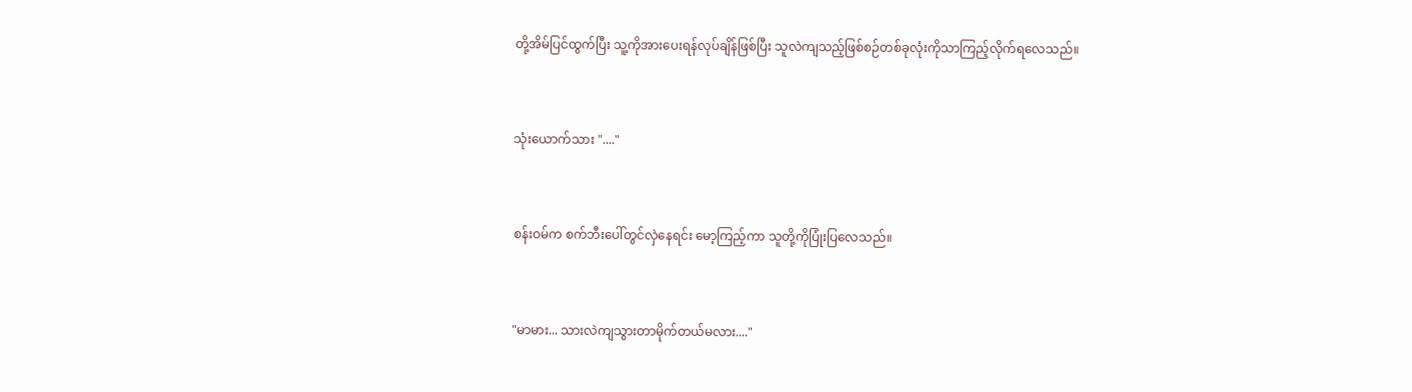တို့အိမ်ပြင်ထွက်ပြီး သူ့ကိုအားပေးရန်လုပ်ချိန်ဖြစ်ပြီး သူလဲကျသည့်ဖြစ်စဉ်တစ်ခုလုံးကိုသာကြည့်လိုက်ရလေသည်။


သုံးယောက်သား "...."


စန်းဝမ်က စက်ဘီးပေါ်တွင်လှဲနေရင်း မော့ကြည့်ကာ သူတို့ကိုပြုံးပြလေသည်။


"မာမား... သားလဲကျသွားတာမိုက်တယ်မလား...."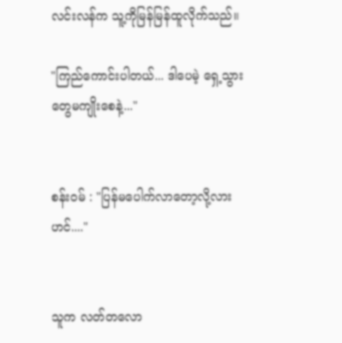လင်းလန်က သူ့ကိုမြန်မြန်ထူလိုက်သည်။

"ကြည်ကောင်းပါတယ်... ဒါပေမဲ့ ရှေ့သွားတွေမကျိုးစေနဲ့..."


စန်းဝမ် : "ပြန်မပေါက်လာတော့လို့လားဟင်...."


သူက လတ်တလော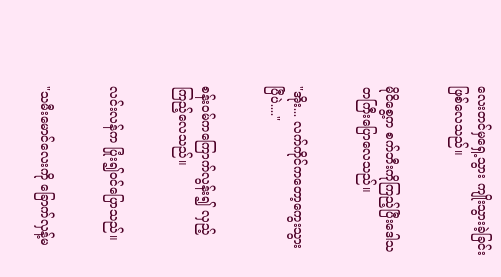လေးတင်မှရှေ့သွား ကျိုးသွားခဲ့ခြင်းဖြစ်လေသည်။


မိုငိစွေ့က စက်ဘီးကိုကြည့်ပြီးဒေါသတကြီးပြောလေသည်။


"အိုး... လက်ကိုင်ကတော့ကွေးသွားပြီပဲ...."


စန်းဝမ်ကကြောက်လွန်း၍ လှည့်ကြည့်လေသည်။


လင်းလန်က ပြုံး၍ဝင်ပြောသည်။


"သမီးမောင်လေးကို ခြောက်လှန့်မ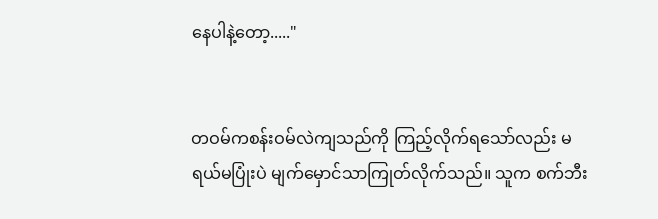နေပါနဲ့တော့....."


တဝမ်ကစန်းဝမ်လဲကျသည်ကို ကြည့်လိုက်ရသော်လည်း မရယ်မပြုံးပဲ မျက်မှောင်သာကြုတ်လိုက်သည်။ သူက စက်ဘီး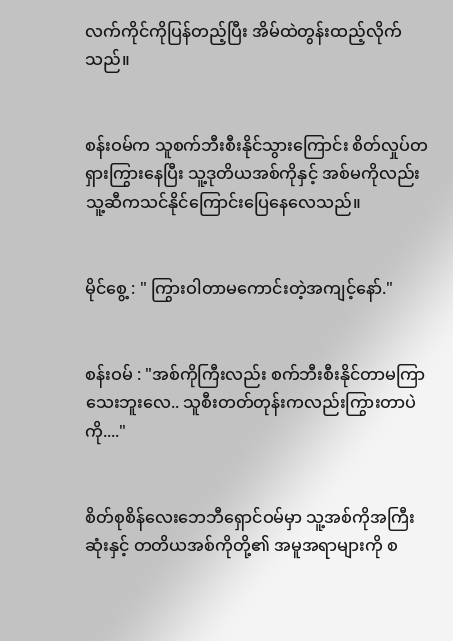လက်ကိုင်ကိုပြန်တည့်ပြီး အိမ်ထဲတွန်းထည့်လိုက်သည်။


စန်းဝမ်က သူစက်ဘီးစီးနိုင်သွားကြောင်း စိတ်လှုပ်တရှားကြွားနေပြီး သူ့ဒုတိယအစ်ကိုနှင့် အစ်မကိုလည်းသူ့ဆီကသင်နိုင်ကြောင်းပြေနေလေသည်။


မိုင်စွေ့ : " ကြွားဝါတာမကောင်းတဲ့အကျင့်နော်."


စန်းဝမ် : "အစ်ကိုကြီးလည်း စက်ဘီးစီးနိုင်တာမကြာသေးဘူးလေ.. သူစီးတတ်တုန်းကလည်းကြွားတာပဲကို...."


စိတ်စုစိန်လေးဘေဘီရှောင်ဝမ်မှာ သူ့အစ်ကိုအကြီးဆုံးနှင့် တတိယအစ်ကိုတို့၏ အမူအရာများကို စ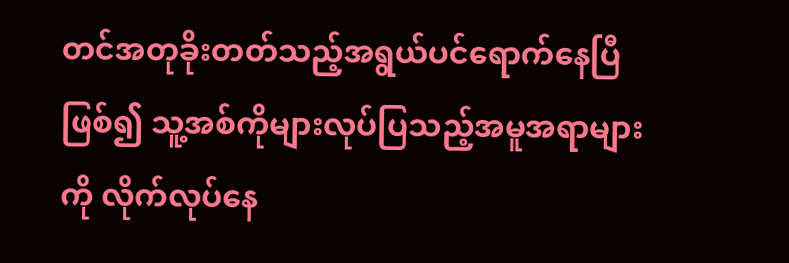တင်အတုခိုးတတ်သည့်အရွယ်ပင်ရောက်နေပြီဖြစ်၍ သူ့အစ်ကိုများလုပ်ပြသည့်အမူအရာများကို လိုက်လုပ်နေ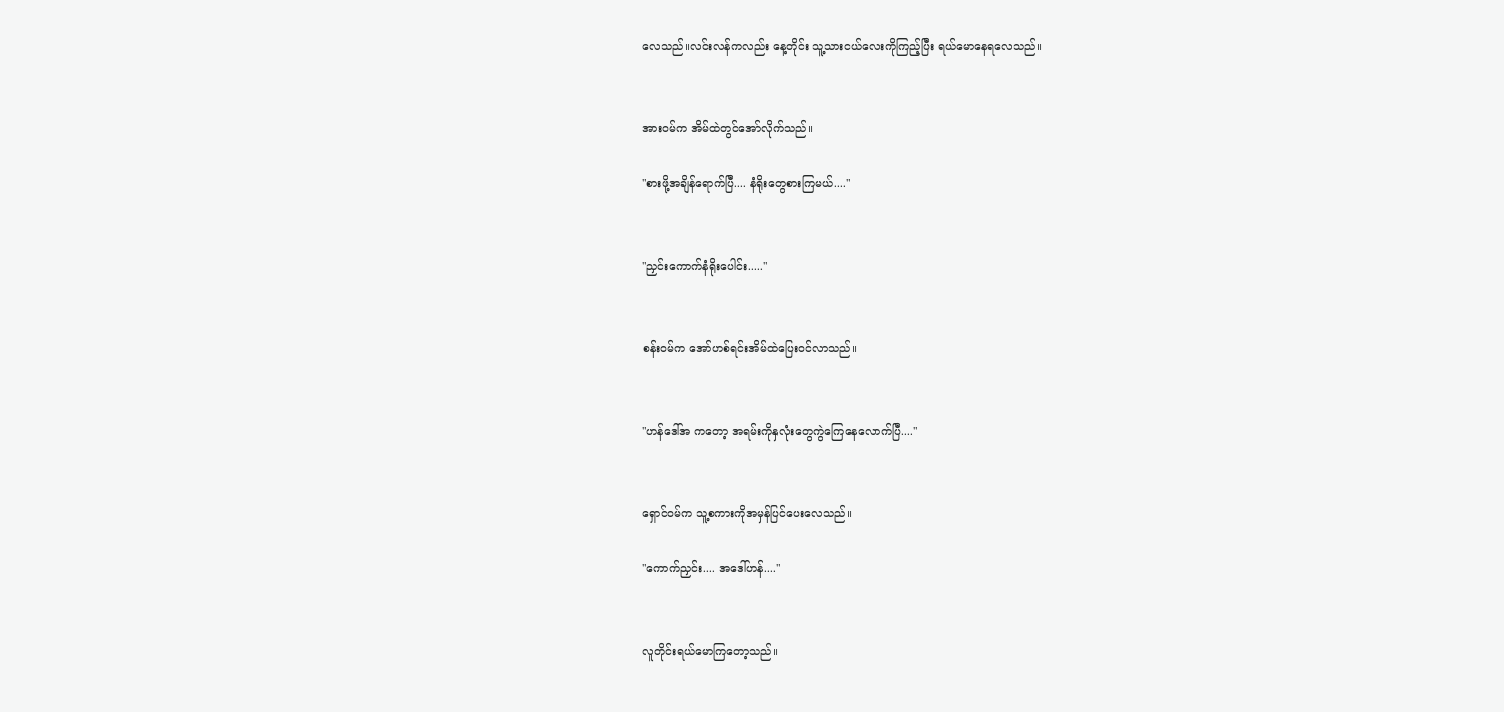လေသည်။လင်းလန်ကလည်း နေ့တိုင်း သူ့သားငယ်လေးကိုကြည့်ပြီး ရယ်မောနေရလေသည်။


အားဝမ်က အိမ်ထဲတွင်အော်လိုက်သည်။

"စားဖို့အချိန်ရောက်ပြီ.... နံရိုးတွေစားကြမယ်...."


"ညှင်းကောက်နံရိုးပေါင်း....."


စန်းဝမ်က အော်ဟစ်ရင်းအိမ်ထဲပြေးဝင်လာသည်။


"ဟန်ဒေါ်အ ကတော့ အရမ်းကိုနှလုံးတွေကွဲကြေနေလောက်ပြီ...."


ရှောင်ဝမ်က သူ့စကားကိုအမှန်ပြင်ပေးလေသည်။

"ကောက်ညှင်း.... အဒေါ်ဟန်...."


လူတိုင်းရယ်မောကြတော့သည်။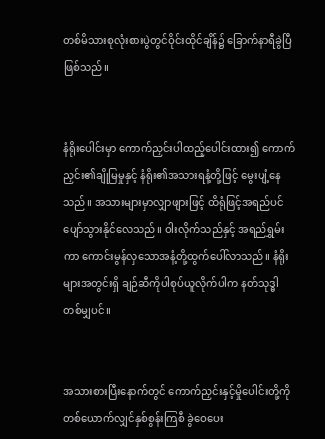တစ်မိသားစုလုံးစားပွဲတွင်ဝိုင်းထိုင်ချိန်၌ ခြောက်နာရီခွဲပြီဖြစ်သည်။


နံရိုးပေါင်းမှာ ကောက်ညှင်းပါထည့်ပေါင်းထား၍ ကောက်ညှင်း၏ချိုမြမှုနှင့် နံရိုး၏အသားရနံ့တို့ဖြင့် မွေးပျံ့နေသည်။ အသားများမှာလျှာဖျားဖြင့် ထိရုံဖြင့်အရည်ပင်ပျော်သွားနိုင်လေသည်။ ဝါးလိုက်သည်နှင့် အရည်ရွှမ်းကာ ကောင်းမွန်လှသောအနံ့တို့ထွက်ပေါ်လာသည်။ နံရိုးများအတွင်းရှိ ချဉ်ဆီကိုပါစုပ်ယူလိုက်ပါက နတ်သုဒ္ဓါတစ်မျှပင်။


အသားစားပြီးနောက်တွင် ကောက်ညှင်းနှင့်မှိုပေါင်းတို့ကို တစ်ယောက်လျှင်နှစ်စွန်းကြစီ ခွဲဝေပေး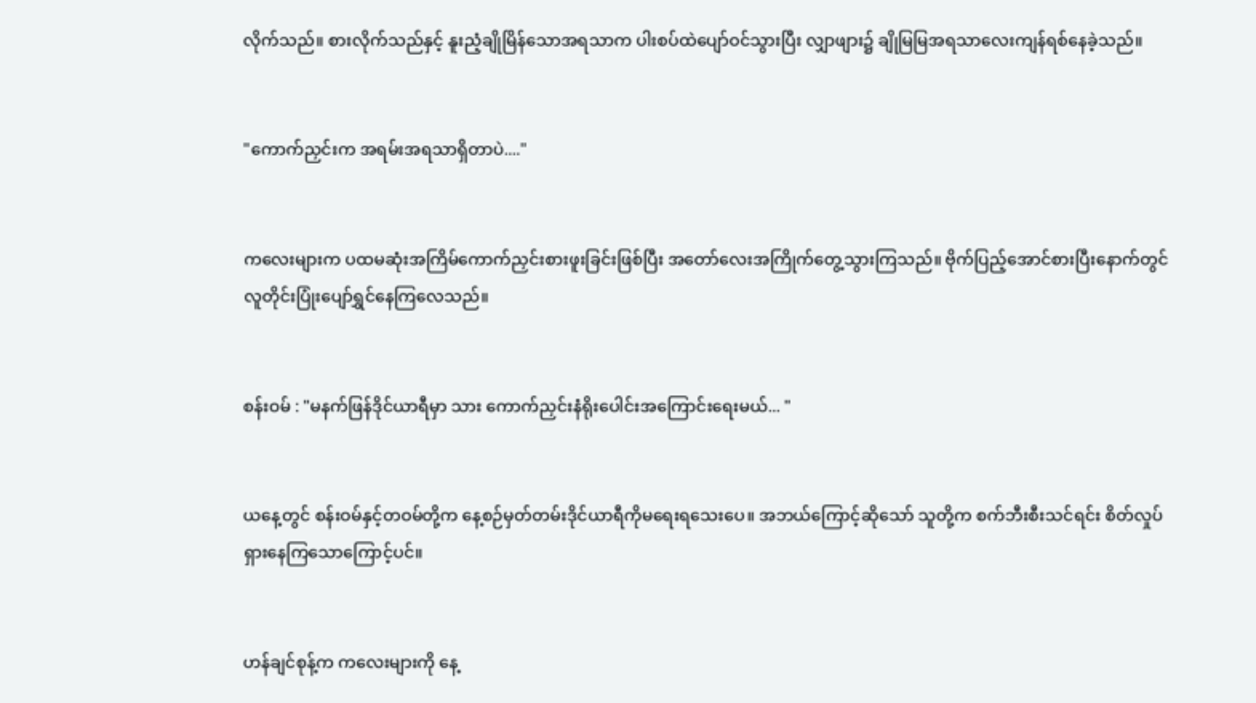လိုက်သည်။ စားလိုက်သည်နှင့် နူးညံ့ချိုမြိန်သောအရသာက ပါးစပ်ထဲပျော်ဝင်သွားပြီး လျှာဖျား၌ ချိုမြမြအရသာလေးကျန်ရစ်နေခဲ့သည်။


"ကောက်ညှင်းက အရမ်းအရသာရှိတာပဲ...."


ကလေးများက ပထမဆုံးအကြိမ်ကောက်ညှင်းစားဖူးခြင်းဖြစ်ပြီး အတော်လေးအကြိုက်တွေ့သွားကြသည်။ ဗိုက်ပြည့်အောင်စားပြီးနောက်တွင် လူတိုင်းပြုံးပျော်ရွှင်နေကြလေသည်။


စန်းဝမ် : "မနက်ဖြန်ဒိုင်ယာရီမှာ သား ကောက်ညှင်းနံရိုးပေါင်းအကြောင်းရေးမယ်... "


ယနေ့တွင် စန်းဝမ်နှင့်တဝမ်တို့က နေ့စဉ်မှတ်တမ်းဒိုင်ယာရီကိုမရေးရသေးပေ။ အဘယ်ကြောင့်ဆိုသော် သူတို့က စက်ဘီးစီးသင်ရင်း စိတ်လှုပ်ရှားနေကြသောကြောင့်ပင်။


ဟန်ချင်စုန့်က ကလေးများကို နေ့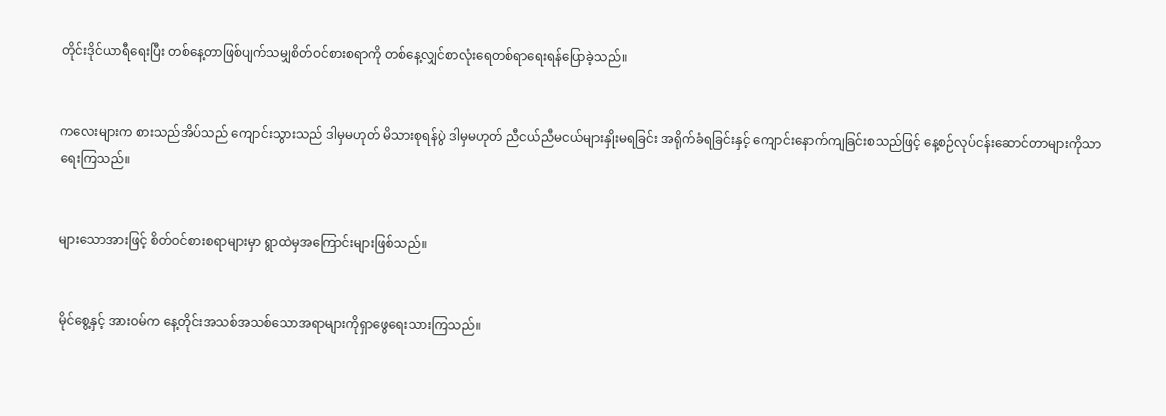တိုင်းဒိုင်ယာရီရေးပြီး တစ်နေ့တာဖြစ်ပျက်သမျှစိတ်ဝင်စားစရာကို တစ်နေ့လျှင်စာလုံးရေတစ်ရာရေးရန်ပြောခဲ့သည်။


ကလေးများက စားသည်အိပ်သည် ကျောင်းသွားသည် ဒါမှမဟုတ် မိသားစုရန်ပွဲ ဒါမှမဟုတ် ညီငယ်ညီမငယ်များနှိုးမရခြင်း အရိုက်ခံရခြင်းနှင့် ကျောင်းနောက်ကျခြင်းစသည်ဖြင့် နေ့စဉ်လုပ်ငန်းဆောင်တာများကိုသာရေးကြသည်။


များသောအားဖြင့် စိတ်ဝင်စားစရာများမှာ ရွာထဲမှအကြောင်းများဖြစ်သည်။


မိုင်စွေ့နှင့် အားဝမ်က နေ့တိုင်းအသစ်အသစ်သောအရာများကိုရှာဖွေရေးသားကြသည်။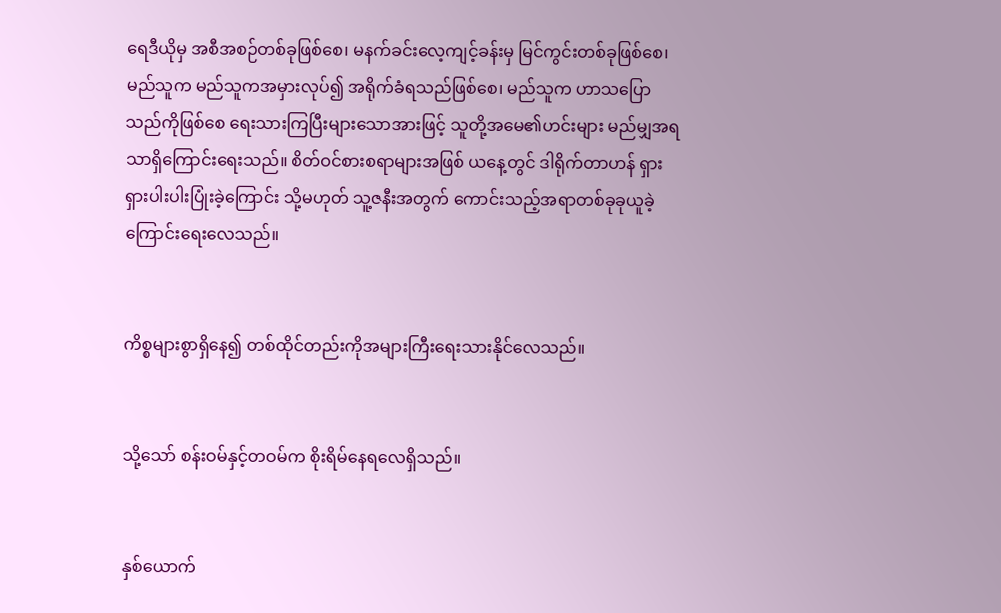ရေဒီယိုမှ အစီအစဉ်တစ်ခုဖြစ်စေ၊ မနက်ခင်းလေ့ကျင့်ခန်းမှ မြင်ကွင်းတစ်ခုဖြစ်စေ၊ မည်သူက မည်သူကအမှားလုပ်၍ အရိုက်ခံရသည်ဖြစ်စေ၊ မည်သူက ဟာသပြောသည်ကိုဖြစ်စေ ရေးသားကြပြီးများသောအားဖြင့် သူတို့အမေ၏ဟင်းများ မည်မျှအရသာရှိကြောင်းရေးသည်။ စိတ်ဝင်စားစရာများအဖြစ် ယနေ့တွင် ဒါရိုက်တာဟန် ရှားရှားပါးပါးပြုံးခဲ့ကြောင်း သို့မဟုတ် သူ့ဇနီးအတွက် ကောင်းသည့်အရာတစ်ခုခုယူခဲ့ကြောင်းရေးလေသည်။


ကိစ္စများစွာရှိနေ၍ တစ်ထိုင်တည်းကိုအများကြီးရေးသားနိုင်လေသည်။


သို့သော် စန်းဝမ်နှင့်တဝမ်က စိုးရိမ်နေရလေရှိသည်။


နှစ်ယောက်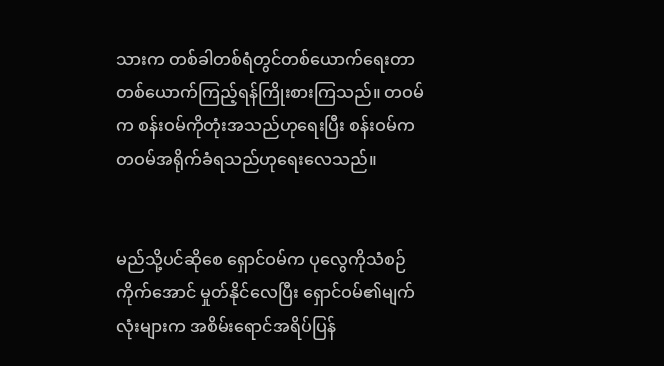သားက တစ်ခါတစ်ရံတွင်တစ်ယောက်ရေးတာ တစ်ယောက်ကြည့်ရန်ကြိုးစားကြသည်။ တဝမ်က စန်းဝမ်ကိုတုံးအသည်ဟုရေးပြီး စန်းဝမ်က တဝမ်အရိုက်ခံရသည်ဟုရေးလေသည်။


မည်သို့ပင်ဆိုစေ ရှောင်ဝမ်က ပုလွေကိုသံစဉ်ကိုက်အောင် မှုတ်နိုင်လေပြီး ရှောင်ဝမ်၏မျက်လုံးများက အစိမ်းရောင်အရိပ်ပြန်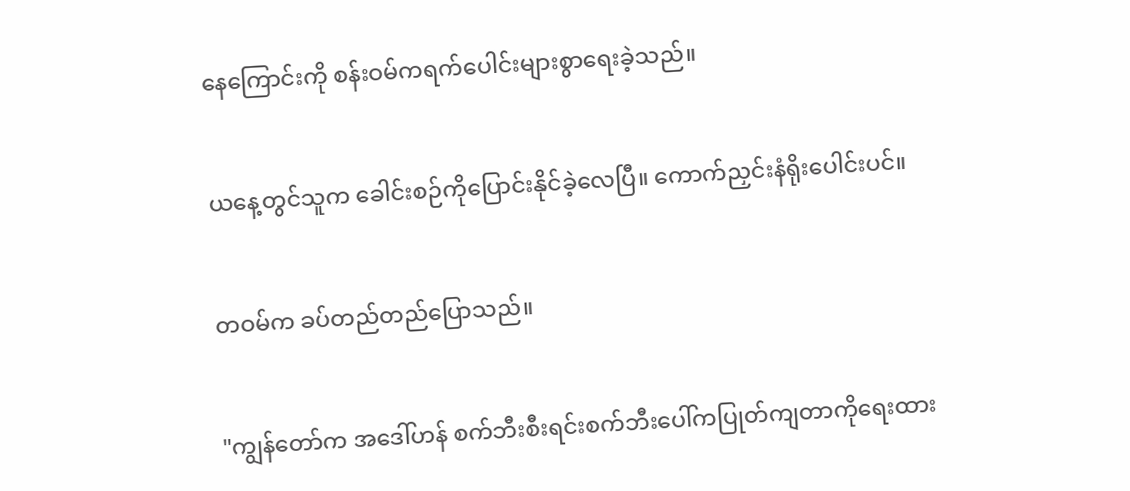နေကြောင်းကို စန်းဝမ်ကရက်ပေါင်းများစွာရေးခဲ့သည်။


ယနေ့တွင်သူက ခေါင်းစဉ်ကိုပြောင်းနိုင်ခဲ့လေပြီ။ ကောက်ညှင်းနံရိုးပေါင်းပင်။


တဝမ်က ခပ်တည်တည်ပြောသည်။


"ကျွန်တော်က အဒေါ်ဟန် စက်ဘီးစီးရင်းစက်ဘီးပေါ်ကပြုတ်ကျတာကိုရေးထား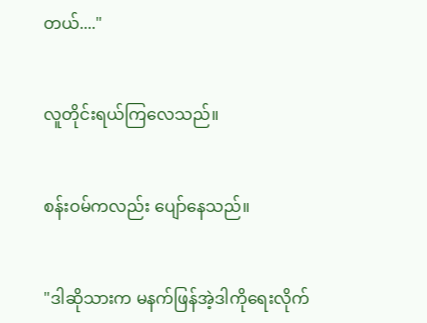တယ်...."


လူတိုင်းရယ်ကြလေသည်။


စန်းဝမ်ကလည်း ပျော်နေသည်။


"ဒါဆိုသားက မနက်ဖြန်အဲ့ဒါကိုရေးလိုက်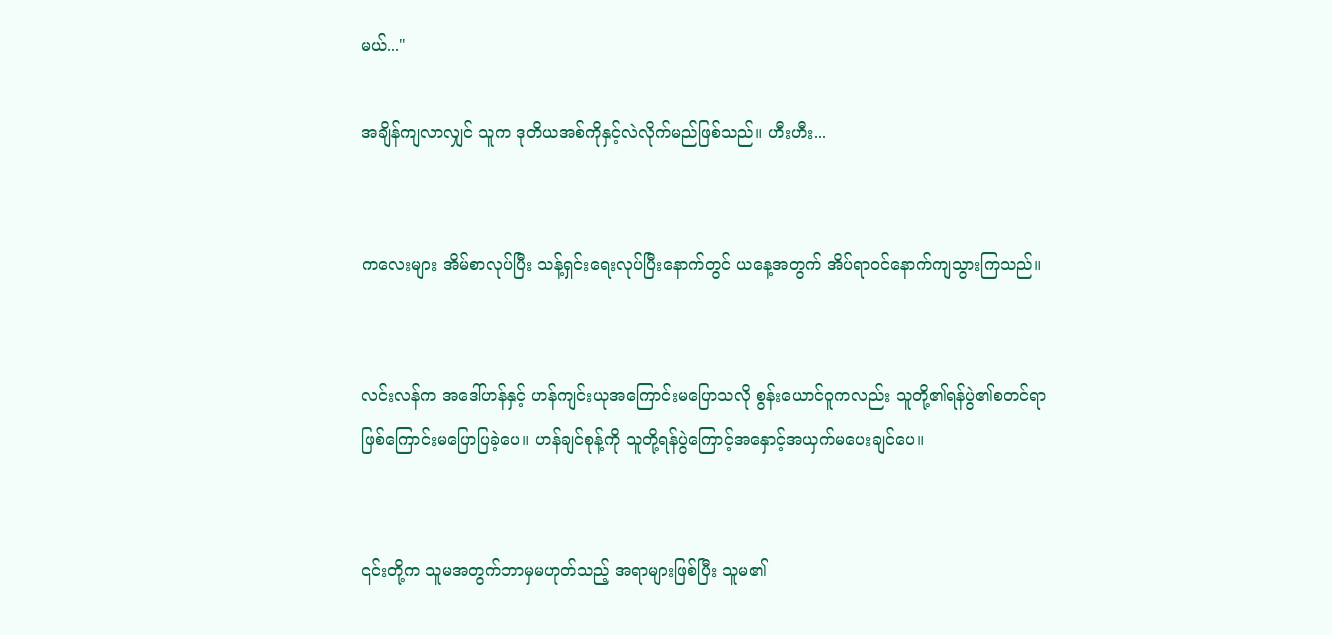မယ်..."

အချိန်ကျလာလျှင် သူက ဒုတိယအစ်ကိုနှင့်လဲလိုက်မည်ဖြစ်သည်။ ဟီးဟီး...


ကလေးများ အိမ်စာလုပ်ပြီး သန့်ရှင်းရေးလုပ်ပြီးနောက်တွင် ယနေ့အတွက် အိပ်ရာဝင်နောက်ကျသွားကြသည်။


လင်းလန်က အဒေါ်ဟန်နှင့် ဟန်ကျင်းယုအကြောင်းမပြောသလို စွန်းယောင်ဝူကလည်း သူတို့၏ရန်ပွဲ၏စတင်ရာဖြစ်ကြောင်းမပြောပြခဲ့ပေ။ ဟန်ချင်စုန့်ကို သူတို့ရန်ပွဲကြောင့်အနှောင့်အယှက်မပေးချင်ပေ။


၎င်းတို့က သူမအတွက်ဘာမှမဟုတ်သည့် အရာများဖြစ်ပြီး သူမ၏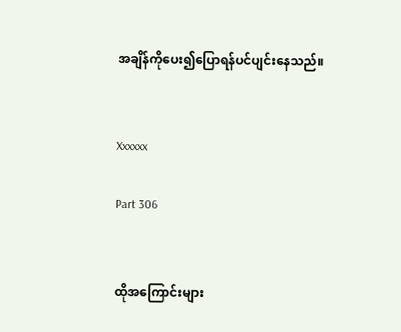အချိန်ကိုပေး၍ပြောရန်ပင်ပျင်းနေသည်။


Xxxxxx

Part 306


ထိုအကြောင်းများ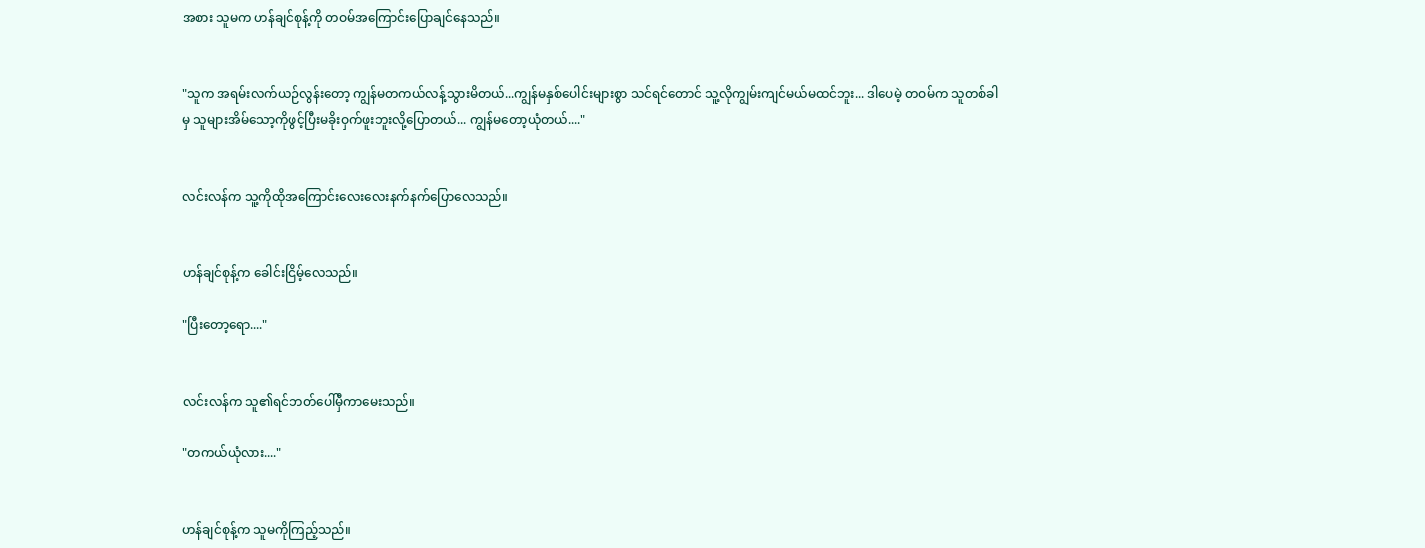အစား သူမက ဟန်ချင်စုန့်ကို တဝမ်အကြောင်းပြောချင်နေသည်။


"သူက အရမ်းလက်ယဉ်လွန်းတော့ ကျွန်မတကယ်လန့်သွားမိတယ်...ကျွန်မနှစ်ပေါင်းများစွာ သင်ရင်တောင် သူ့လိုကျွမ်းကျင်မယ်မထင်ဘူး... ဒါပေမဲ့ တဝမ်က သူတစ်ခါမှ သူများအိမ်သော့ကိုဖွင့်ပြီးမခိုးဝှက်ဖူးဘူးလို့ပြောတယ်... ကျွန်မတော့ယုံတယ်...."


လင်းလန်က သူ့ကိုထိုအကြောင်းလေးလေးနက်နက်ပြောလေသည်။


ဟန်ချင်စုန့်က ခေါင်းငြိမ့်လေသည်။

"ပြီးတော့ရော...."


လင်းလန်က သူ၏ရင်ဘတ်ပေါ်မှီကာမေးသည်။

"တကယ်ယုံလား...."


ဟန်ချင်စုန့်က သူမကိုကြည့်သည်။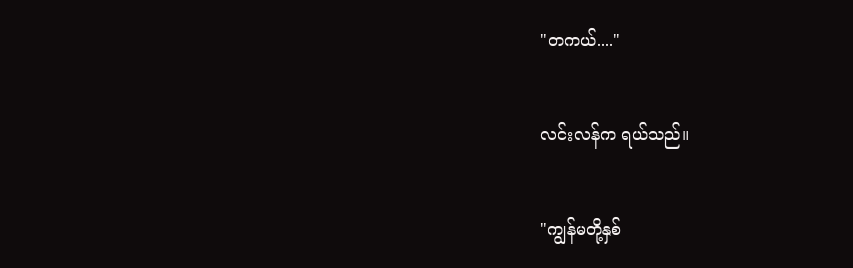"တကယ်...."


လင်းလန်က ရယ်သည်။


"ကျွန်မတို့နှစ်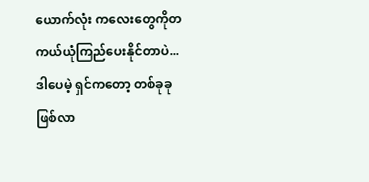ယောက်လုံး ကလေးတွေကိုတကယ်ယုံကြည်ပေးနိုင်တာပဲ... ဒါပေမဲ့ ရှင်ကတော့ တစ်ခုခုဖြစ်လာ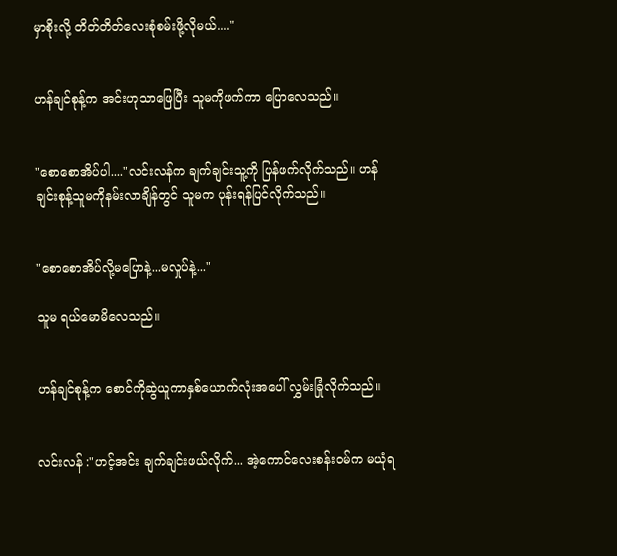မှာစိုးလို့ တိတ်တိတ်လေးစုံစမ်းဖို့လိုမယ်...."


ဟန်ချင်စုန့်က အင်းဟုသာဖြေပြီး သူမကိုဖက်ကာ ပြောလေသည်။


"စောစောအိပ်ပါ...."လင်းလန်က ချက်ချင်းသူ့ကို ပြန်ဖက်လိုက်သည်။ ဟန်ချင်းစုန့်သူမကိုနမ်းလာချိန်တွင် သူမက ပုန်းရန်ပြင်လိုက်သည်။


"စောစောအိပ်လို့မပြောနဲ့...မလှုပ်နဲ့..."

သူမ ရယ်မောမိလေသည်။


ဟန်ချင်စုန့်က စောင်ကိုဆွဲယူကာနှစ်ယောက်လုံးအပေါ် လွှမ်းခြုံလိုက်သည်။


လင်းလန် :"ဟင့်အင်း ချက်ချင်းဖယ်လိုက်... အဲ့ကောင်လေးစန်းဝမ်က မယုံရ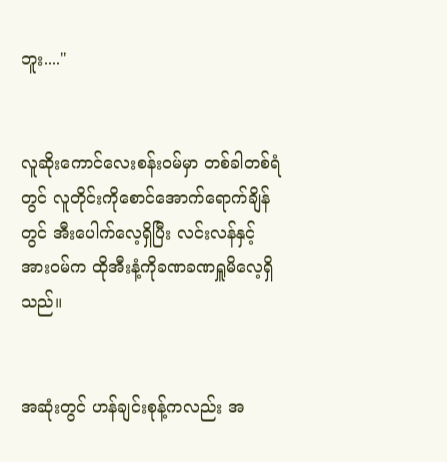ဘူး...."


လူဆိုးကောင်လေးစန်းဝမ်မှာ တစ်ခါတစ်ရံတွင် လူတိုင်းကိုစောင်အောက်ရောက်ချိန်တွင် အီးပေါက်လေ့ရှိပြီး လင်းလန်နှင့် အားဝမ်က ထိုအီးနံ့ကိုခဏခဏရှူမိလေ့ရှိသည်။


အဆုံးတွင် ဟန်ချင်းစုန့်ကလည်း အ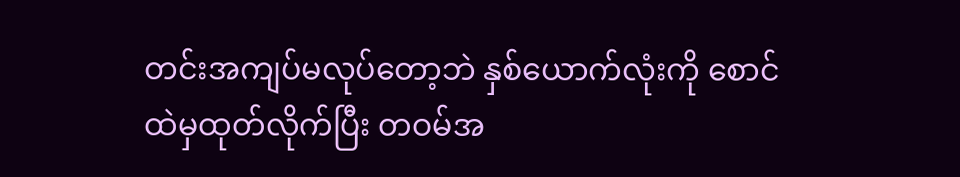တင်းအကျပ်မလုပ်တော့ဘဲ နှစ်ယောက်လုံးကို စောင်ထဲမှထုတ်လိုက်ပြီး တဝမ်အ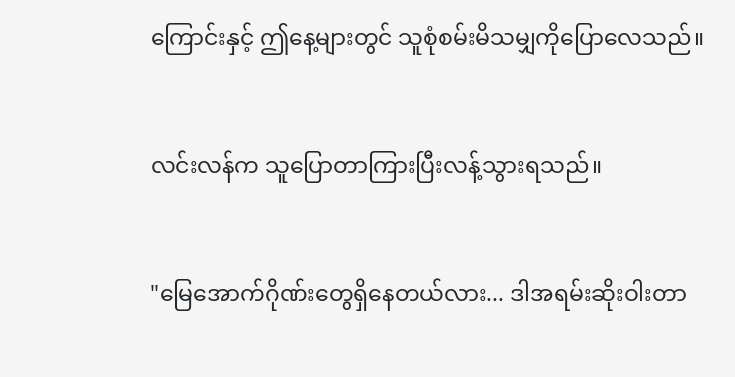ကြောင်းနှင့် ဤနေ့များတွင် သူစုံစမ်းမိသမျှကိုပြောလေသည်။


လင်းလန်က သူပြောတာကြားပြီးလန့်သွားရသည်။


"မြေအောက်ဂိုဏ်းတွေရှိနေတယ်လား... ဒါအရမ်းဆိုးဝါးတာ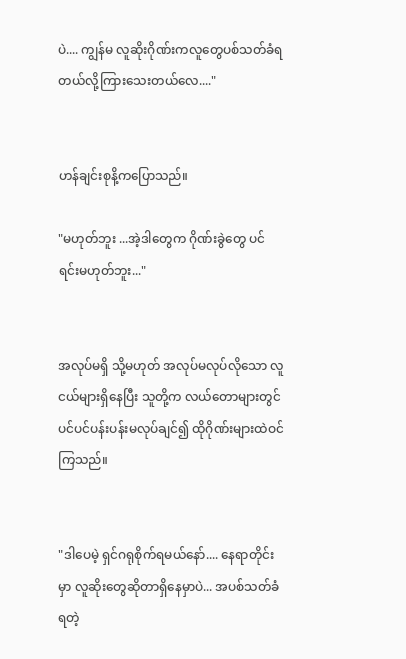ပဲ.... ကျွန်မ လူဆိုးဂိုဏ်းကလူတွေပစ်သတ်ခံရတယ်လို့ကြားသေးတယ်လေ...."


ဟန်ချင်းစုနိ့ကပြောသည်။

"မဟုတ်ဘူး ...အဲ့ဒါတွေက ဂိုဏ်းခွဲတွေ ပင်ရင်းမဟုတ်ဘူး..."


အလုပ်မရှိ သို့မဟုတ် အလုပ်မလုပ်လိုသော လူငယ်များရှိနေပြီး သူတို့က လယ်တောများတွင် ပင်ပင်ပန်းပန်းမလုပ်ချင်၍ ထိုဂိုဏ်းများထဲဝင်ကြသည်။


"ဒါပေမဲ့ ရှင်ဂရုစိုက်ရမယ်နော်.... နေရာတိုင်းမှာ လူဆိုးတွေဆိုတာရှိနေမှာပဲ... အပစ်သတ်ခံရတဲ့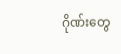ဂိုဏ်းတွေ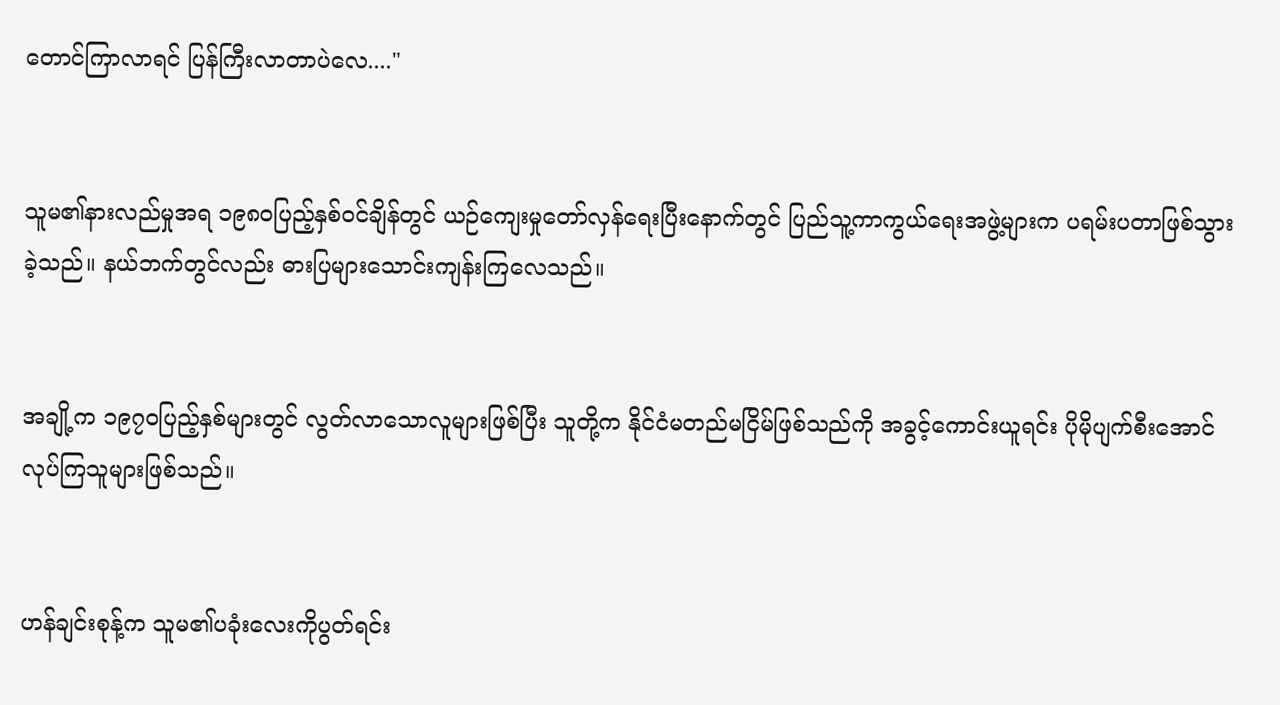တောင်ကြာလာရင် ပြန်ကြီးလာတာပဲလေ...."


သူမ၏နားလည်မှုအရ ၁၉၈၀ပြည့်နှစ်ဝင်ချိန်တွင် ယဉ်ကျေးမှုတော်လှန်ရေးပြီးနောက်တွင် ပြည်သူ့ကာကွယ်ရေးအဖွဲ့များက ပရမ်းပတာဖြစ်သွားခဲ့သည်။ နယ်ဘက်တွင်လည်း ဓားပြများသောင်းကျန်းကြလေသည်။


အချို့က ၁၉၇၀ပြည့်နှစ်များတွင် လွတ်လာသောလူများဖြစ်ပြီး သူတို့က နိုင်ငံမတည်မငြိမ်ဖြစ်သည်ကို အခွင့်ကောင်းယူရင်း ပိုမိုပျက်စီးအောင်လုပ်ကြသူများဖြစ်သည်။


ဟန်ချင်းစုန့်က သူမ၏ပခုံးလေးကိုပွတ်ရင်း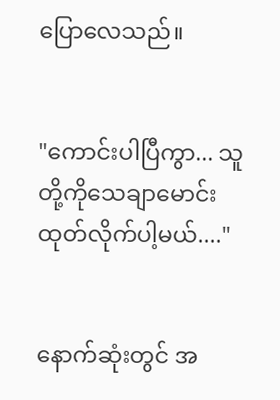ပြောလေသည်။


"ကောင်းပါပြီကွာ... သူတို့ကိုသေချာမောင်းထုတ်လိုက်ပါ့မယ်...."


နောက်ဆုံးတွင် အ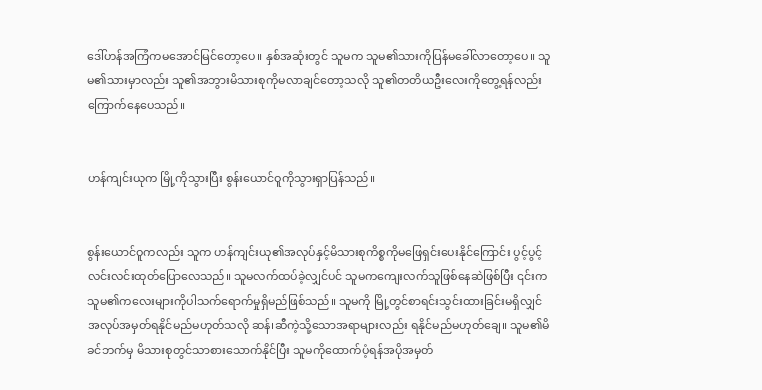ဒေါ်ဟန်အကြံကမအောင်မြင်တော့ပေ။ နှစ်အဆုံးတွင် သူမက သူမ၏သားကိုပြန်မခေါ်လာတော့ပေ။ သူမ၏သားမှာလည်း သူ၏အဘွားမိသားစုကိုမလာချင်တော့သလို သူ၏တတိယဦးလေးကိုတွေ့ရန်လည်း ကြောက်နေပေသည်။


ဟန်ကျင်းယုက မြို့ကိုသွားပြီး စွန်းယောင်ဝူကိုသွားရှာပြန်သည်။


စွန်းယောင်ဝူကလည်း သူက ဟန်ကျင်းယု၏အလုပ်နှင့်မိသားစုကိစ္စကိုမဖြေရှင်းပေးနိုင်ကြောင်း ပွင့်ပွင့်လင်းလင်းထုတ်ပြောလေသည်။ သူမလက်ထပ်ခဲ့လျှင်ပင် သူမကကျေးလက်သူဖြစ်နေဆဲဖြစ်ပြီး ၎င်းက သူမ၏ကလေးများကိုပါသက်ရောက်မှုရှိမည်ဖြစ်သည်။ သူမကို မြို့တွင်စာရင်းသွင်းထားခြင်းမရှိလျှင် အလုပ်အမှတ်ရနိုင်မည်မဟုတ်သလို ဆန်၊ဆီကဲ့သို့သောအရာများလည်း ရနိုင်မည်မဟုတ်ချေ။ သူမ၏မိခင်ဘက်မှ မိသားစုတွင်သာစားသောက်နိုင်ပြီး သူမကိုထောက်ပံ့ရန်အပိုအမှတ်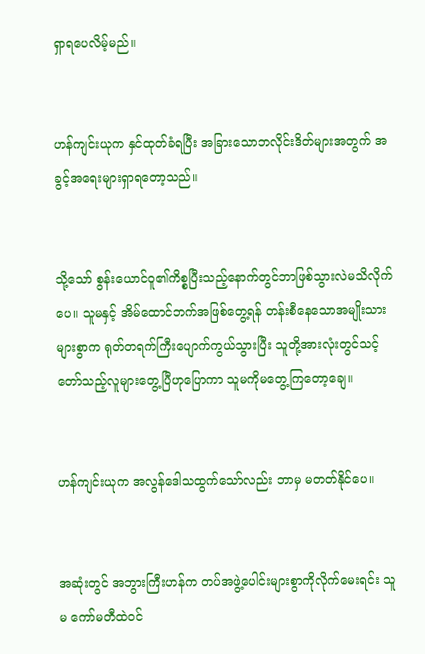ရှာရပေလိမ့်မည်။


ဟန်ကျင်းယုက နှင်ထုတ်ခံရပြီး အခြားသောဘလိုင်းဒိတ်များအတွက် အခွင့်အရေးများရှာရတော့သည်။


သို့သော် စွန်းယောင်ဝူ၏ကိစ္စပြီးသည့်နောက်တွင်ဘာဖြစ်သွားလဲမသိလိုက်ပေ။ သူမနှင့် အိမ်ထောင်ဘက်အဖြစ်တွေ့ရန် တန်းစီနေသောအမျိုးသားများစွာက ရုတ်တရက်ကြီးပျောက်ကွယ်သွားပြီး သူတို့အားလုံးတွင်သင့်တော်သည့်လူများတွေ့ပြီဟုပြောကာ သူမကိုမတွေ့ကြတော့ချေ။


ဟန်ကျင်းယုက အလွန်ဒေါသထွက်သော်လည်း ဘာမှ မတတ်နိုင်ပေ။


အဆုံးတွင် အဘွားကြီးဟန်က တပ်အဖွဲ့ပေါင်းများစွာကိုလိုက်မေးရင်း သူမ ကော်မတီထဲဝင်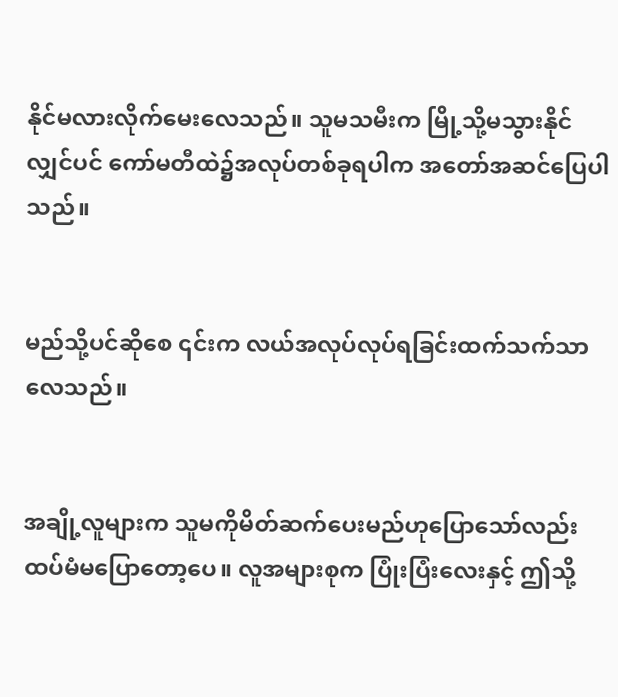နိုင်မလားလိုက်မေးလေသည်။ သူမသမီးက မြို့သို့မသွားနိုင်လျှင်ပင် ကော်မတီထဲ၌အလုပ်တစ်ခုရပါက အတော်အဆင်ပြေပါသည်။


မည်သို့ပင်ဆိုစေ ၎င်းက လယ်အလုပ်လုပ်ရခြင်းထက်သက်သာလေသည်။


အချို့လူများက သူမကိုမိတ်ဆက်ပေးမည်ဟုပြောသော်လည်း ထပ်မံမပြောတော့ပေ။ လူအများစုက ပြုံးပြံးလေးနှင့် ဤသို့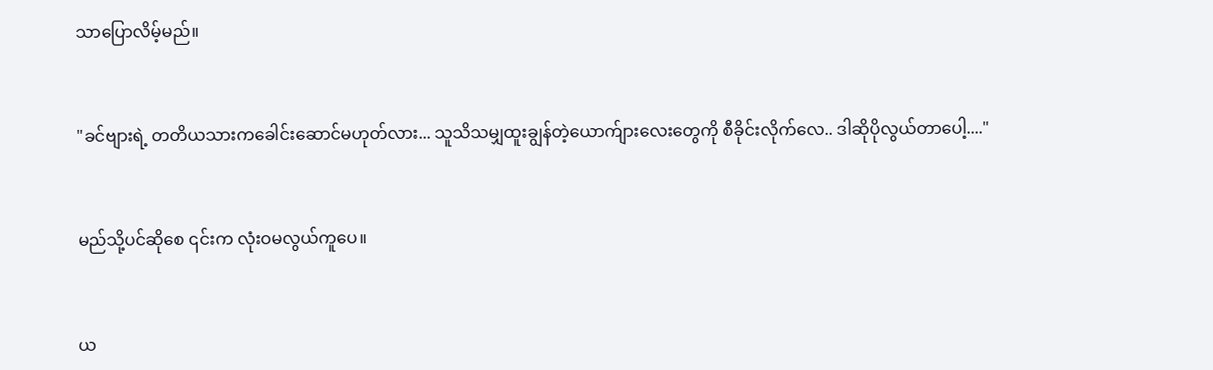သာပြောလိမ့်မည်။


"ခင်ဗျားရဲ့ တတိယသားကခေါင်းဆောင်မဟုတ်လား... သူသိသမျှထူးချွန်တဲ့ယောက်ျားလေးတွေကို စီခိုင်းလိုက်လေ.. ဒါဆိုပိုလွယ်တာပေါ့...."


မည်သို့ပင်ဆိုစေ ၎င်းက လုံးဝမလွယ်ကူပေ။


ယ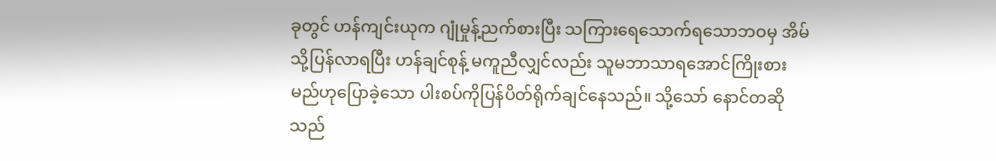ခုတွင် ဟန်ကျင်းယုက ဂျုံမှုန့်ညက်စားပြီး သကြားရေသောက်ရသောဘဝမှ အိမ်သို့ပြန်လာရပြီး ဟန်ချင်စုန့် မကူညီလျှင်လည်း သူမဘာသာရအောင်ကြိုးစားမည်ဟုပြောခဲ့သော ပါးစပ်ကိုပြန်ပိတ်ရိုက်ချင်နေသည်။ သို့သော် နောင်တဆိုသည်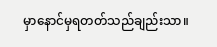မှာနောင်မှရတတ်သည်ချည်းသာ။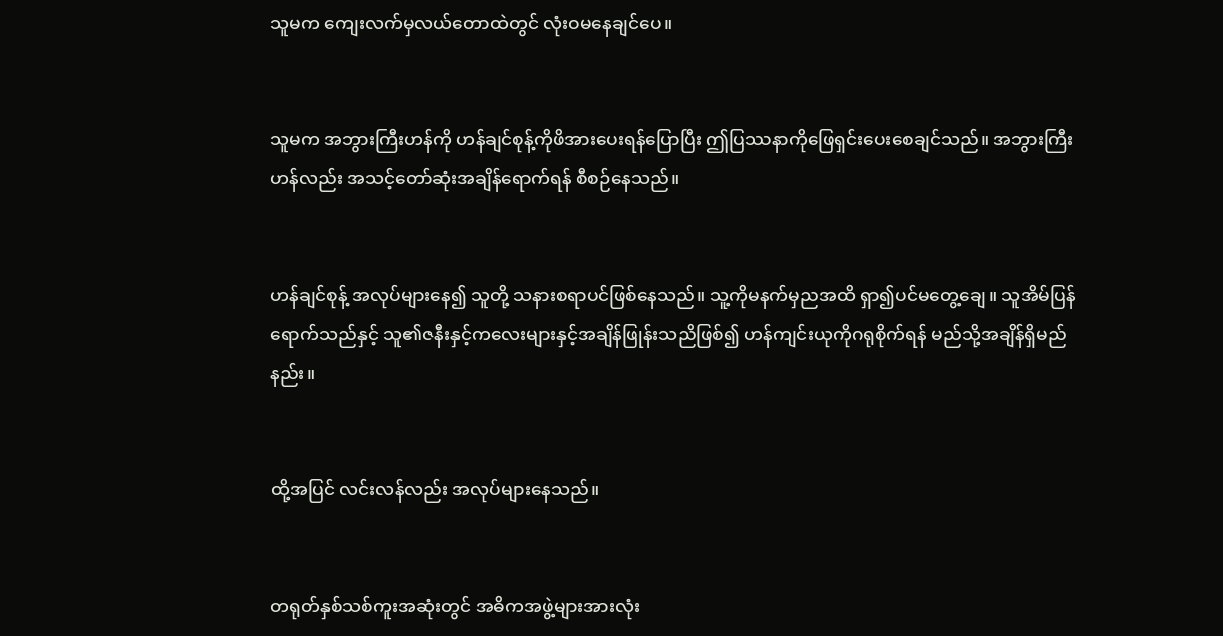သူမက ကျေးလက်မှလယ်တောထဲတွင် လုံးဝမနေချင်ပေ။


သူမက အဘွားကြီးဟန်ကို ဟန်ချင်စုန့်ကိုဖိအားပေးရန်ပြောပြီး ဤပြဿနာကိုဖြေရှင်းပေးစေချင်သည်။ အဘွားကြီးဟန်လည်း အသင့်တော်ဆုံးအချိန်ရောက်ရန် စီစဉ်နေသည်။


ဟန်ချင်စုန့် အလုပ်များနေ၍ သူတို့ သနားစရာပင်ဖြစ်နေသည်။ သူ့ကိုမနက်မှညအထိ ရှာ၍ပင်မတွေ့ချေ။ သူအိမ်ပြန်ရောက်သည်နှင့် သူ၏ဇနီးနှင့်ကလေးများနှင့်အချိန်ဖြုန်းသညိဖြစ်၍ ဟန်ကျင်းယုကိုဂရုစိုက်ရန် မည်သို့အချိန်ရှိမည်နည်း။


ထို့အပြင် လင်းလန်လည်း အလုပ်များနေသည်။


တရုတ်နှစ်သစ်ကူးအဆုံးတွင် အဓိကအဖွဲ့များအားလုံး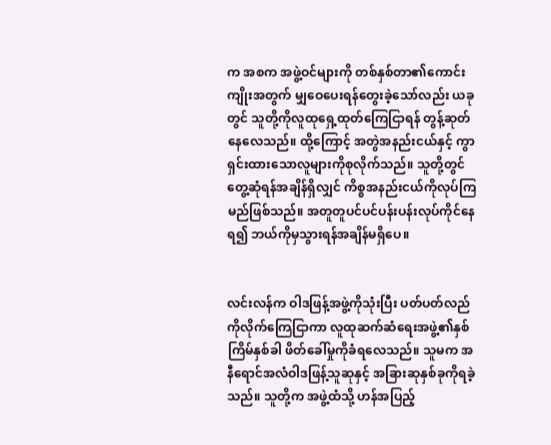က အစက အဖွဲ့ဝင်များကို တစ်နှစ်တာ၏ကောင်းကျိုးအတွက် မျှဝေပေးရန်တွေးခဲ့သော်လည်း ယခုတွင် သူတို့ကိုလူထုရှေ့ထုတ်ကြေငြာရန် တွန့်ဆုတ်နေလေသည်။ ထို့ကြောင့် အတွဲအနည်းငယ်နှင့် ကွာရှင်းထားသောလူများကိုစုလိုက်သည်။ သူတို့တွင်တွေ့ဆုံရန်အချိန်ရှိလျှင် ကိစ္စအနည်းငယ်ကိုလုပ်ကြမည်ဖြစ်သည်။ အတူတူပင်ပင်ပန်းပန်းလုပ်ကိုင်နေရ၍ ဘယ်ကိုမှသွားရန်အချိန်မရှိပေ။


လင်းလန်က ဝါဒဖြန့်အဖွဲ့ကိုသုံးပြီး ပတ်ပတ်လည်ကိုလိုက်ကြေငြာကာ လူထုဆက်ဆံရေးအဖွဲ့၏နှစ်ကြိမ်နှစ်ခါ ဖိတ်ခေါ်မှုကိုခံရလေသည်။ သူမက အနီရောင်အလံဝါဒဖြန့်သူဆုနှင့် အခြားဆုနှစ်ခုကိုရခဲ့သည်။ သူတို့က အဖွဲ့ထံသို့ ဟန်အပြည့်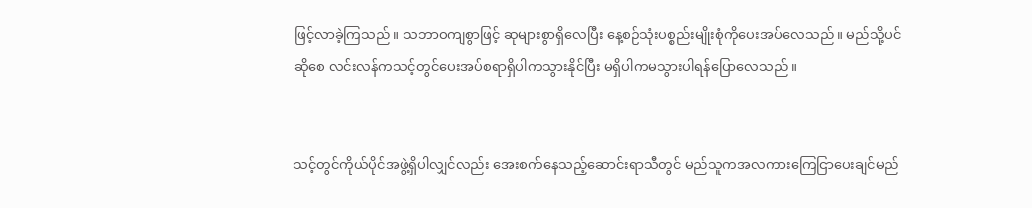ဖြင့်လာခဲ့ကြသည်။ သဘာဝကျစွာဖြင့် ဆုများစွာရှိလေပြီး နေ့စဉ်သုံးပစ္စည်းမျိုးစုံကိုပေးအပ်လေသည်။ မည်သို့ပင်ဆိုစေ လင်းလန်ကသင့်တွင်ပေးအပ်စရာရှိပါကသွားနိုင်ပြီး မရှိပါကမသွားပါရန်ပြောလေသည်။


သင့်တွင်ကိုယ်ပိုင်အဖွဲ့ရှိပါလျှင်လည်း အေးစက်နေသည့်ဆောင်းရာသီတွင် မည်သူကအလကားကြေငြာပေးချင်မည်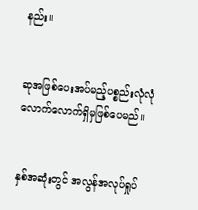နည်း။


ဆုအဖြစ်ပေးအပ်မည့်ပစ္စည်းလုံလုံလောက်လောက်ရှိမှဖြစ်ပေမည်။


နှစ်အဆုံးတွင် အလွန်အလုပ်ရှုပ်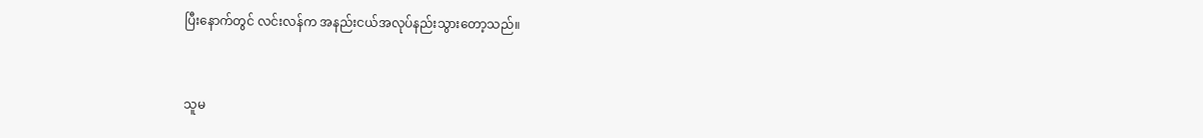ပြီးနောက်တွင် လင်းလန်က အနည်းငယ်အလုပ်နည်းသွားတော့သည်။


သူမ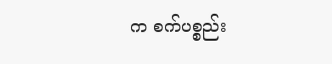က စက်ပစ္စည်း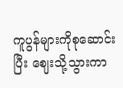ကူပွန်များကိုစုဆောင်းပြီး ဈေးသို့သွားကာ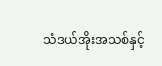သံဒယ်အိုးအသစ်နှင့်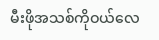မီးဖိုအသစ်ကိုဝယ်လေ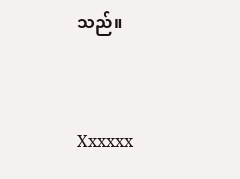သည်။


Xxxxxx